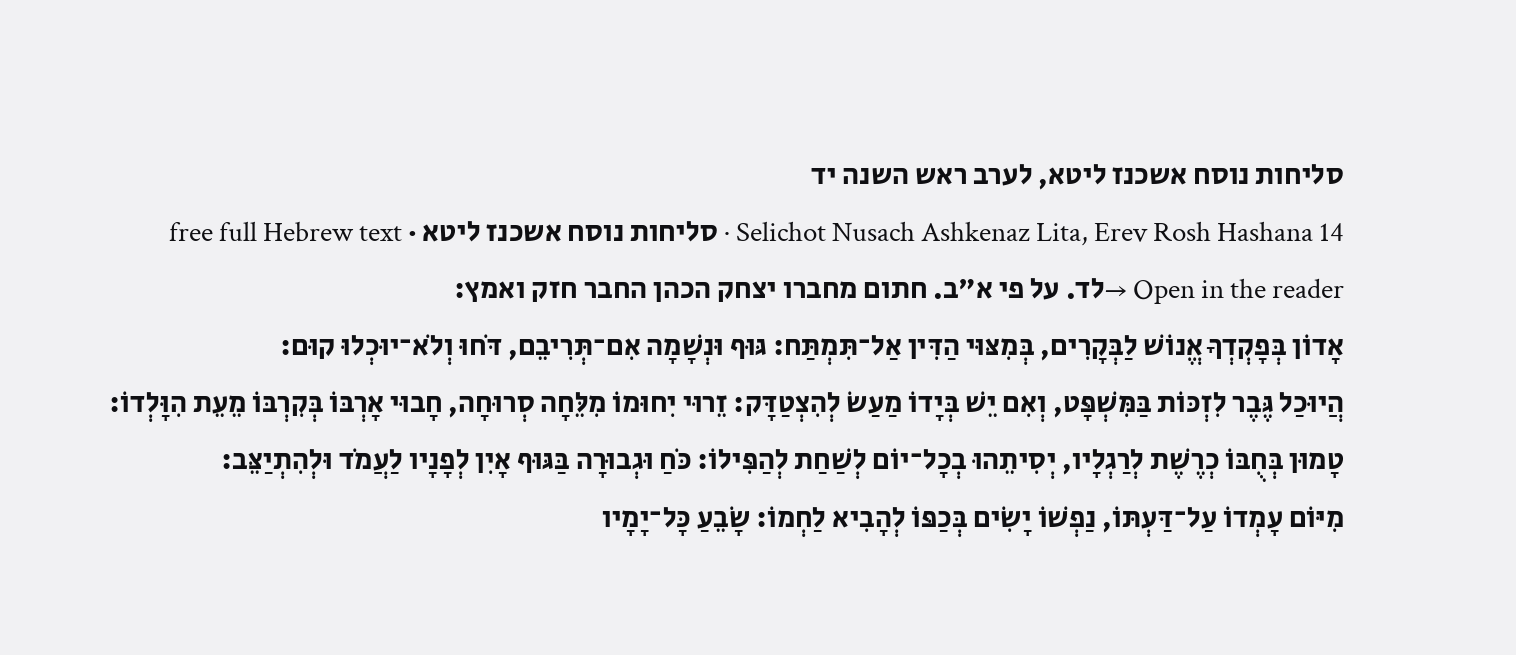סליחות נוסח אשכנז ליטא, לערב ראש השנה יד
Selichot Nusach Ashkenaz Lita, Erev Rosh Hashana 14 · סליחות נוסח אשכנז ליטא · free full Hebrew text
Open in the reader →לד. על פי א"ב. חתום מחברו יצחק הכהן החבר חזק ואמץ:
אָדוֹן בְּפָקְדְךָ אֱנוֹשׁ לַבְּקָרִים, בְּמִצּוּי הַדִּין אַל־תִּמְתַּח: גּוּף וּנְשָׁמָה אִם־תְּרִיבֵם, דֹּחוּ וְלֹא־יוּכְלוּ קוּם:
הֲיוּכַל גֶּבֶר לִזְכּוֹת בַּמִּשְׁפָּט, וְאִם יֵשׁ בְּיָדוֹ מַעַשֹ לְהִצְטַדָּק: זֵרוּי יִחוּמוֹ מִלֵּחָה סְרוּחָה, חָבוּי אָרְבּוֹ בְּקִרְבּוֹ מֵעֵת הִוָּלְדוֹ:
טָמוּן בְּחֻבּוֹ כְרֶשֶׁת לְרַגְלָיו, יְסִיתֵהוּ בְכָל־יוֹם לְשַׁחַת לְהַפִּילוֹ: כֹּחַ וּגְבוּרָה בַּגּוּף אָיִן לְפָנָיו לַעֲמֹד וּלְהִתְיַצֵּב:
מִיּוֹם עָמְדוֹ עַל־דַּעְתּוֹ, נַפְשׁוֹ יָשִֹים בְּכַפּוֹ לְהָבִיא לַחְמוֹ: שָֹבֵעַ כָּל־יָמָיו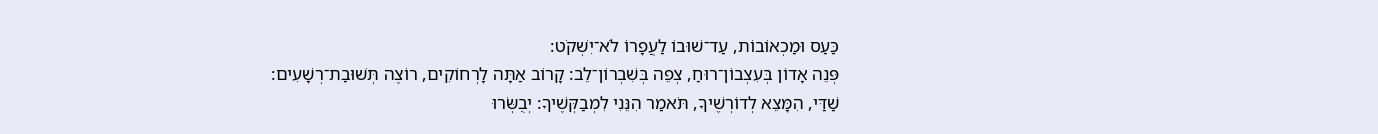כַּעַס וּמַכְאוֹבוֹת, עַד־שׁוּבוֹ לַעֲפָרוֹ לֹא־יִשְׁקֹט:
פְּנֵה אָדוֹן בְּעִצְבוֹן־רוּחַ, צְפֵה בְּשִׁבְרוֹן־לֵב: קָרוֹב אַתָּה לָרְחוֹקִים, רוֹצֶה תְּשׁוּבַת־רְשָׁעִים:
שַׁדַּי, הִמָּצֵא לְדוֹרְשֶׁיךָ, תֹּאמַר הִנֵּנִי לִמְבַקְּשֶׁיךָ: יְבֻשְּׂרוּ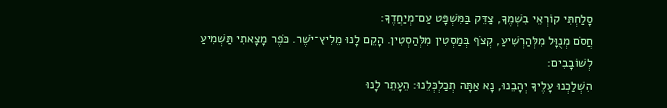סָלַחְתִּי קוֹרְאֵי בִשְׁמֶךָ, צַדֵּק בַּמִּשְׁפָּט עַם־מְיַחֲדֶךָ:
חֲסֹם מְנֻוָּל מִלְּהַרְשִׁיעַ, קְצֹף בְּמַסְטִין מִלְּהַסְטִין. הָקֵם לָנוּ מֵלִיץ־יֹשֶׁר. כֹּפֶר מָצָאתִי תַּשְׁמִיעַ לְשׁוֹבָבִים:
הִשְׁלַכְנוּ עָלֶיךָ יְהָבֵנוּ, נָא אַתָּה תְכַלְכְּלֵנוּ: הֵעָתֵר לָנוּ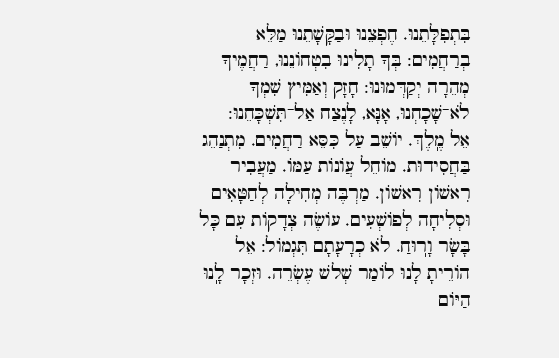בִּתְפִלָּתֵנוּ. חֶפְצֵנוּ וּבַקָּשָׁתֵנוּ מַלֵּא בְרַחֲמִים: בְּךָ תָלִינוּ בִטְחוֹנֵנוּ, רַחֲמֶיךָ מְהֵרָה יְקַדְּמוּנוּ: חָזָק וְאַמִּיץ שִׁמְךָ לֹא־שָׁכָחְנוּ, אָנָּא, לָנֶצַח אַל־תִּשְׁכָּחֵנוּ:
אֵל מֶֽלֶךְ. יוֹשֵׁב עַל כִּסֵּא רַחֲמִים. מִתְנַהֵג בַּחֲסִידוּת. מוֹחֵל עֲוֹנוֹת עַמּוֹ. מַעֲבִיר רִאשׁוֹן רִאשׁוֹן. מַרְבֶּה מְחִילָה לְחַטָּאִים וּסְלִיחָה לְפוֹשְׁעִים. עוֹשֶׂה צְדָקוֹת עִם כָּל בָּשָׂר וָרֽוּחַ. לֹא כְרָעָתָם תִּגְמוֹל: אֵל הוֹרֵיתָ לָנוּ לוֹמַר שְׁלשׁ עֶשְׂרֵה. וּזְכָר לָֽנוּ הַיּוֹם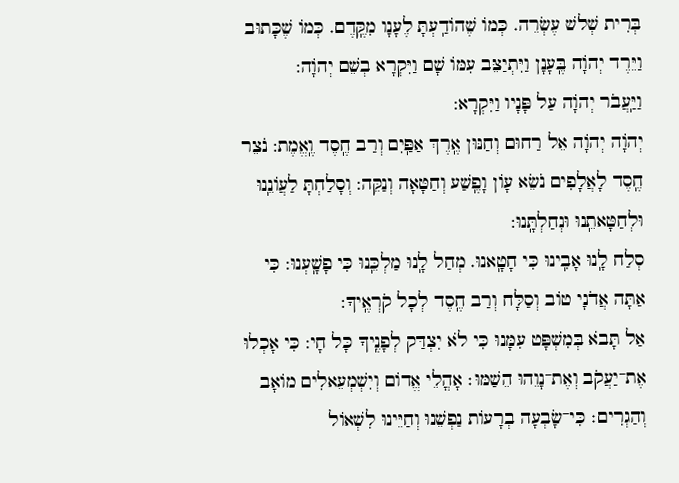בְּרִית שְׁלשׁ עֶשְׂרֵה. כְּמוֹ שֶׁהוֹדַֽעְתָּ לֶעָנָו מִקֶּֽדֶם. כְּמוֹ שֶׁכָּתוּב וַיֵּרֶד יְהֹוָה בֶּֽעָנָן וַיִּתְיַצֵּב עִמּוֹ שָׁם וַיִּקְרָא בְשֵׁם יְהֹוָה:
וַיַּֽעֲבֹר יְהֹוָה עַל פָּנָיו וַיִּקְרָא:
יְהֹוָה יְהֹוָה אֵל רַחוּם וְחַנּוּן אֶֽרֶךְ אַפַּֽיִם וְרַב חֶֽסֶד וֶֽאֱמֶת: נֹצֵר חֶֽסֶד לָאֲלָפִים נֹשֵׂא עָוֹן וָפֶֽשַׁע וְחַטָּאָה וְנַקֵּה: וְסָלַחְתָּ לַעֲוֹנֵֽנוּ וּלְחַטָּאתֵֽנוּ וּנְחַלְתָּֽנוּ:
סְלַח לָֽנוּ אָבִֽינוּ כִּי חָטָֽאנוּ. מְחַל לָֽנוּ מַלְכֵּֽנוּ כִּי פָשָֽׁעְנוּ: כִּי אַתָּה אֲדֹנָי טוֹב וְסַלָּח וְרַב חֶֽסֶד לְכָל קֹרְאֶֽיךָ:
אַל תָּבֹא בְּמִשְׁפָּט עִמָּנוּ כִּי לֹא יִצְדַּק לְפָנֶֽיךָ כָּל חָי: כִּי אָכְלוּ אֶת־יַעֲקֹב וְאֶת־נָוֵהוּ הֵשַׁמּוּ׃ אָהֳלֵי אֱדוֹם וְיִשְׁמְעֵאלִים מוֹאָב וְהַגְרִים׃ כִּי־שָׂבְעָה בְרָעוֹת נַפְשֵׁנוּ וְחַיֵּינוּ לִשְׁאוֹל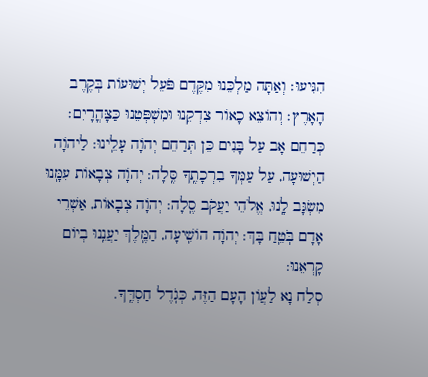הִגִּיעוּ׃ וְאַתָּה מַלְכֵּנוּ מִקֶּדֶם פֹּעֵל יְשׁוּעוֹת בְּקֶרֶב הָאָרֶץ׃ וְהוֹצֵא כָאוֹר צִדְקֵנוּ וּמִשְׁפְּטֵנוּ כַּצָּהֳרָיִם׃
כְּרַחֵם אָב עַל בָּנִים כֵּן תְּרַחֵם יְהֹוָה עָלֵֽינוּ: לַיהֹוָה הַיְשׁוּעָה, עַל עַמְּךָ בִרְכָתֶֽךָ סֶּֽלָה: יְהֹוָה צְבָאוֹת עִמָּֽנוּ מִשְׂגָּב לָֽנוּ, אֱלֹהֵי יַעֲקֹב סֶֽלָה: יְהֹוָה צְבָאוֹת, אַשְׁרֵי אָדָם בֹּֽטֵֽחַ בָּךְ: יְהֹוָה הוֹשִֽׁיעָה, הַמֶּֽלֶךְ יַעֲנֵֽנוּ בְיוֹם קָרְאֵנוּ:
סְלַח נָא לַעֲוֹן הָעָם הַזֶּה, כְּגֹֽדֶל חַסְדֶּֽךָ.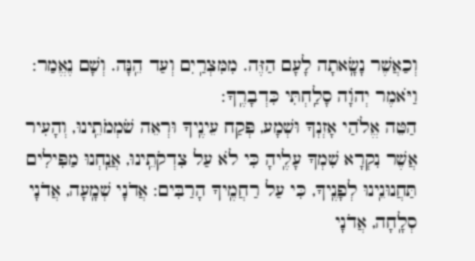וְכַאֲשֶׁר נָשָֽׂאתָה לָעָם הַזֶּה. מִמִּצְרַֽיִם וְעַד הֵֽנָּה. וְשָׁם נֶאֱמַר:
וַיֹּאמֶר יְהֹוָה סָלַֽחְתִּי כִּדְבָרֶֽךָ:
הַטֵּה אֱלֹהַי אָזְנְךָ וּשְׁמָע, פְּקַח עֵינֶֽיךָ וּרְאֵה שֹׁמְמֹתֵֽינוּ, וְהָעִיר אֲשֶׁר נִקְרָא שִׁמְךָ עָלֶֽיהָ כִּי לֹא עַל צִדְקֹתֵֽינוּ, אֲנַֽחְנוּ מַפִּילִים תַּחֲנוּנֵֽינוּ לְפָנֶֽיךָ, כִּי עַל רַחֲמֶֽיךָ הָרַבִּים: אֲדֹנָי שְׁמָֽעָה, אֲדֹנָי סְלָֽחָה, אֲדֹנָי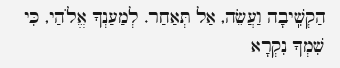הַקְשִֽׁיבָה וַעֲשֵׂה, אַל תְּאַחַר. לְמַעַנְךָ אֱלֹהַי, כִּי שִׁמְךָ נִקְרָא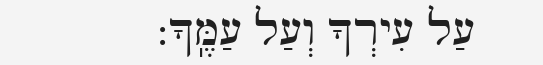עַל עִירְךָ וְעַל עַמֶּֽךָ: